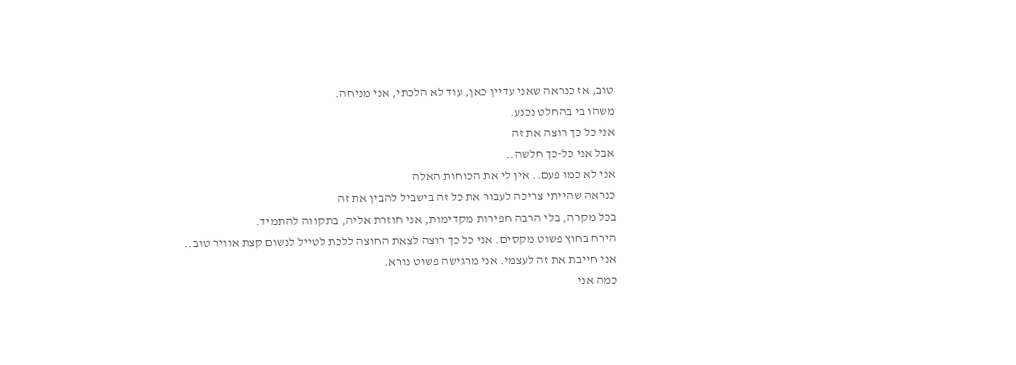טוב, אז כנראה שאני עדיין כאן, עוד לא הלכתי, אני מניחה.
משהו בי בהחלט נכנע.
אני כל כך רוצה את זה
אבל אני כל-כך חלשה..
אני לא כמו פעם.. אין לי את הכוחות האלה
כנראה שהייתי צריכה לעבור את כל זה בישביל להבין את זה
בכל מקרה, בלי הרבה חפירות מקדימות, אני חוזרת אליה, בתקווה להתמיד.
הירח בחוץ פשוט מקסים. אני כל כך רוצה לצאת החוצה ללכת לטייל לנשום קצת אוויר טוב..
אני חייבת את זה לעצמי. אני מרגישה פשוט נורא.
כמה אני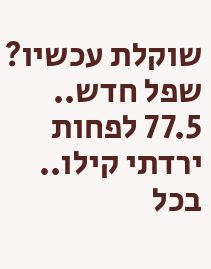שוקלת עכשיו? שפל חדש.. 77.5 לפחות ירדתי קילו..
בכל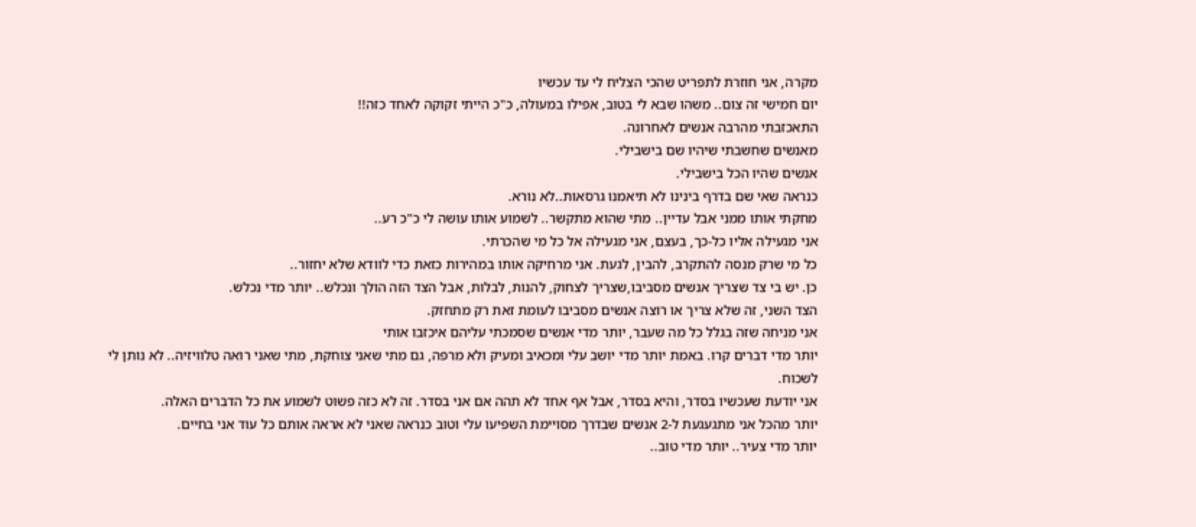מקרה, אני חוזרת לתפריט שהכי הצליח לי עד עכשיו
יום חמישי זה צום.. משהו שבא לי בטוב, אפילו במעולה, כ"כ הייתי זקוקה לאחד כזה!!
התאכזבתי מהרבה אנשים לאחרונה.
מאנשים שחשבתי שיהיו שם בישבילי.
אנשים שהיו הכל בישבילי.
כנראה שאי שם בדרף בינינו לא תיאמנו גרסאות..לא נורא.
מחקתי אותו ממני אבל עדיין.. מתי שהוא מתקשר.. לשמוע אותו עושה לי כ"כ רע..
אני מגעילה אליו כל-כך, בעצם, אני מגעילה אל כל מי שהכרתי.
כל מי שרק מנסה להתקרב, להבין, לגעת. אני מרחיקה אותו במהירות כזאת כדי לוודא שלא יחזור..
כן. יש בי צד שצריך אנשים מסביבו,שצריך לצחוק, להנות, לבלות, אבל הצד הזה הולך ונכלש.. יותר מדי נכלש.
הצד השני, זה שלא צריך או רוצה אנשים מסביבו לעומת זאת רק מתחזק.
אני מניחה שזה בגלל כל מה שעבר, יותר מדי אנשים שסמכתי עליהם איכזבו אותי
יותר מדי דברים קרו. באמת יותר מדי יושב עלי ומכאיב ומעיק ולא מרפה, גם מתי שאני צוחקת, מתי שאני רואה טלוויזיה.. לא נותן לי לשכוח.
אני יודעת שעכשיו בסדר, והיא בסדר, אבל אף אחד לא תהה אם אני בסדר. זה לא כזה פשוט לשמוע את כל הדברים האלה.
יותר מהכל אני מתגעגעת ל-2 אנשים שבדרך מסויימת השפיעו עלי וטוב כנראה שאני לא אראה אותם כל עוד אני בחיים.
יותר מדי צעיר.. יותר מדי טוב..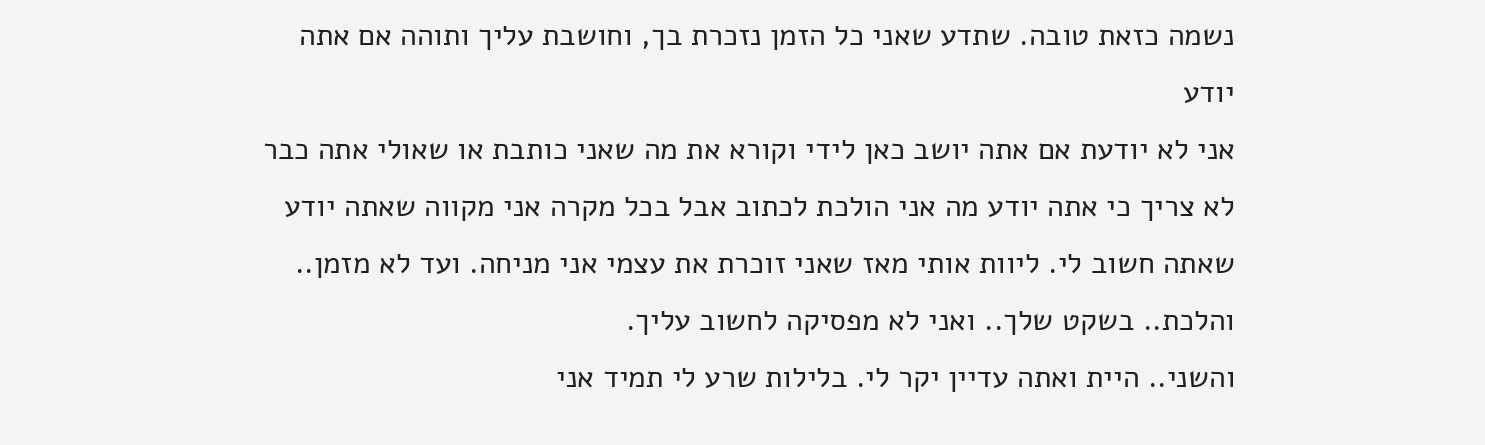נשמה כזאת טובה. שתדע שאני כל הזמן נזכרת בך, וחושבת עליך ותוהה אם אתה יודע
אני לא יודעת אם אתה יושב כאן לידי וקורא את מה שאני כותבת או שאולי אתה כבר לא צריך כי אתה יודע מה אני הולכת לכתוב אבל בכל מקרה אני מקווה שאתה יודע שאתה חשוב לי. ליוות אותי מאז שאני זוכרת את עצמי אני מניחה. ועד לא מזמן.. והלכת.. בשקט שלך.. ואני לא מפסיקה לחשוב עליך.
והשני.. היית ואתה עדיין יקר לי. בלילות שרע לי תמיד אני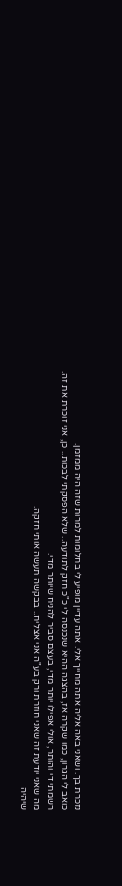נזכרת בך. ושאני באה אליה אתה מחייך אלי. אתה עדיין מופיע לי בחלומות למרות שזה היה ממזמן.
כואב לי הגרון, כמו שקרה אז, בהצגה ההיא שנכנסה לי כ"כ חזק לתודעה.. שלא הפסקתי לבכות.. כן, אני זוכרת את זה.
רשמתי די והותר, אולי אפילו יותר מדי, בעצם סביר להניח שיותר מדי.
מה שאני יודעת זה שאני חוזרת ורק בע"ה אני אצליח.. בבקשה תעשה אותי חזקה.
שיהיה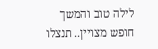לילה טוב והמשך חופש מצויין.. תנצלו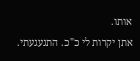אותו.
אתן יקרות לי כ"כ. התגעגעתי.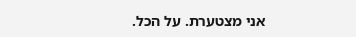אני מצטערת. על הכל.